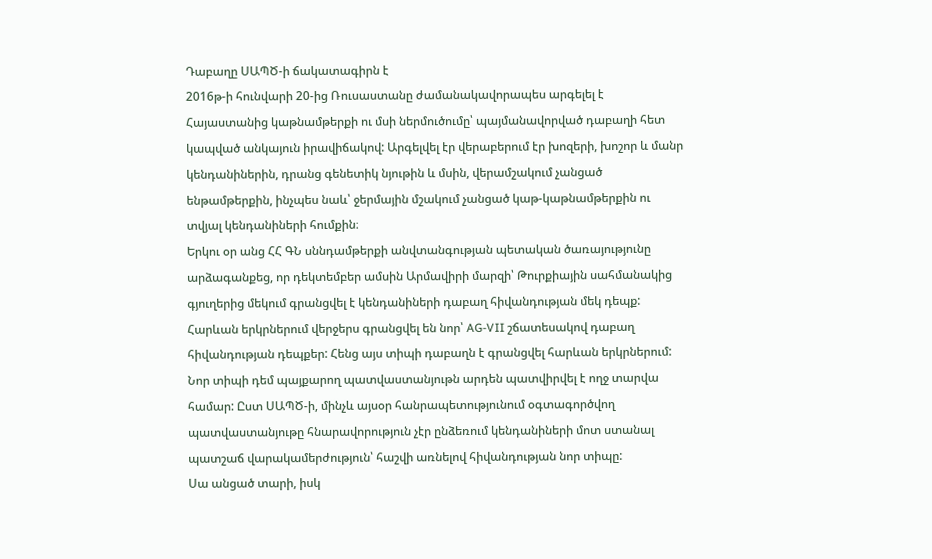Դաբաղը ՍԱՊԾ-ի ճակատագիրն է
2016թ-ի հունվարի 20-ից Ռուսաստանը ժամանակավորապես արգելել է Հայաստանից կաթնամթերքի ու մսի ներմուծումը՝ պայմանավորված դաբաղի հետ կապված անկայուն իրավիճակով: Արգելվել էր վերաբերում էր խոզերի, խոշոր և մանր կենդանիներին, դրանց գենետիկ նյութին և մսին, վերամշակում չանցած ենթամթերքին, ինչպես նաև՝ ջերմային մշակում չանցած կաթ-կաթնամթերքին ու տվյալ կենդանիների հումքին։
Երկու օր անց ՀՀ ԳՆ սննդամթերքի անվտանգության պետական ծառայությունը արձագանքեց, որ դեկտեմբեր ամսին Արմավիրի մարզի՝ Թուրքիային սահմանակից գյուղերից մեկում գրանցվել է կենդանիների դաբաղ հիվանդության մեկ դեպք: Հարևան երկրներում վերջերս գրանցվել են նոր՝ AG-VII շճատեսակով դաբաղ հիվանդության դեպքեր: Հենց այս տիպի դաբաղն է գրանցվել հարևան երկրներում: Նոր տիպի դեմ պայքարող պատվաստանյութն արդեն պատվիրվել է ողջ տարվա համար: Ըստ ՍԱՊԾ-ի, մինչև այսօր հանրապետությունում օգտագործվող պատվաստանյութը հնարավորություն չէր ընձեռում կենդանիների մոտ ստանալ պատշաճ վարակամերժություն՝ հաշվի առնելով հիվանդության նոր տիպը:
Սա անցած տարի, իսկ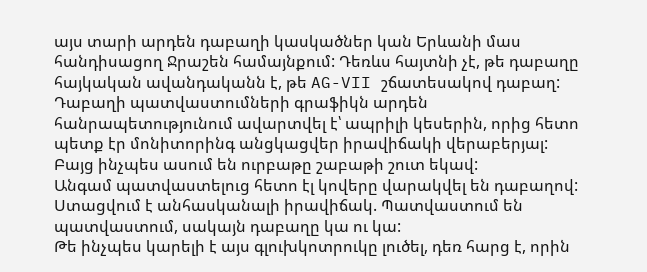այս տարի արդեն դաբաղի կասկածներ կան Երևանի մաս հանդիսացող Ջրաշեն համայնքում: Դեռևս հայտնի չէ, թե դաբաղը հայկական ավանդականն է, թե AG-VII շճատեսակով դաբաղ:
Դաբաղի պատվաստումների գրաֆիկն արդեն հանրապետությունում ավարտվել է՝ ապրիլի կեսերին, որից հետո պետք էր մոնիտորինգ անցկացվեր իրավիճակի վերաբերյալ: Բայց ինչպես ասում են ուրբաթը շաբաթի շուտ եկավ:
Անգամ պատվաստելուց հետո էլ կովերը վարակվել են դաբաղով: Ստացվում է անհասկանալի իրավիճակ. Պատվաստում են պատվաստում, սակայն դաբաղը կա ու կա:
Թե ինչպես կարելի է այս գլուխկոտրուկը լուծել, դեռ հարց է, որին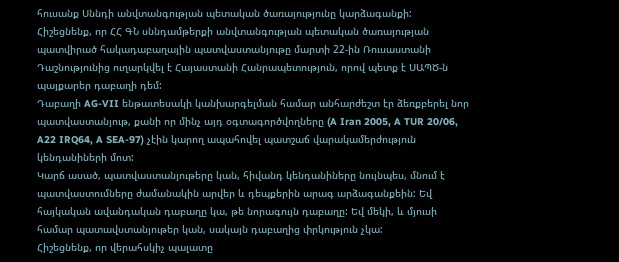հուսանք Սննդի անվտանգության պետական ծառայությունը կարձագանքի:
Հիշեցնենք, որ ՀՀ ԳՆ սննդամթերքի անվտանգության պետական ծառայության պատվիրած հակադաբաղային պատվաստանյութը մարտի 22-ին Ռուսաստանի Դաշնությունից ուղարկվել է Հայաստանի Հանրապետություն, որով պետք է ՍԱՊԾ-ն պայքարեր դաբաղի դեմ:
Դաբաղի AG-VII ենթատեսակի կանխարգելման համար անհարժեշտ էր ձեռքբերել նոր պատվաստանյութ, քանի որ մինչ այդ օգտագործվողները (A Iran 2005, A TUR 20/06, A22 IRQ64, A SEA-97) չէին կարող ապահովել պատշաճ վարակամերժություն կենդանիների մոտ:
Կարճ ասած, պատվաստանյութերը կան, հիվանդ կենդանիները նույնպես, մնում է պատվաստումները ժամանակին արվեր և դեպքերին արագ արձագանքեին: Եվ հայկական ավանդական դաբաղը կա, թե նորագույն դաբաղը: Եվ մեկի, և մյուսի համար պատավստանյութեր կան, սակայն դաբաղից փրկություն չկա:
Հիշեցնենք, որ վերահսկիչ պալատը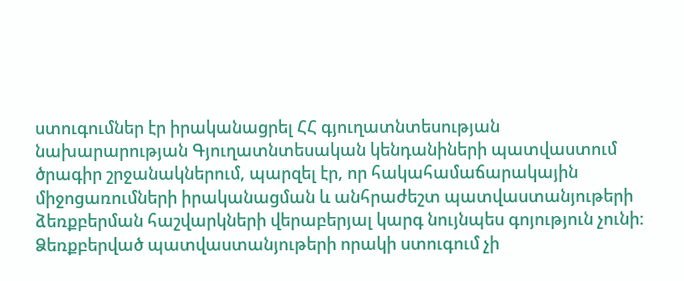ստուգումներ էր իրականացրել ՀՀ գյուղատնտեսության նախարարության Գյուղատնտեսական կենդանիների պատվաստում ծրագիր շրջանակներում, պարզել էր, որ հակահամաճարակային միջոցառումների իրականացման և անհրաժեշտ պատվաստանյութերի ձեռքբերման հաշվարկների վերաբերյալ կարգ նույնպես գոյություն չունի: Ձեռքբերված պատվաստանյութերի որակի ստուգում չի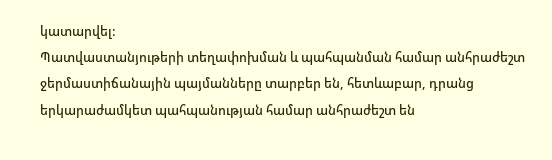կատարվել:
Պատվաստանյութերի տեղափոխման և պահպանման համար անհրաժեշտ ջերմաստիճանային պայմանները տարբեր են, հետևաբար, դրանց երկարաժամկետ պահպանության համար անհրաժեշտ են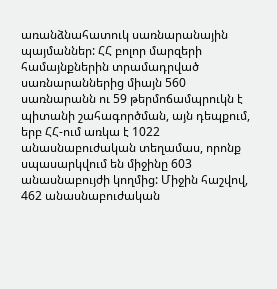առանձնահատուկ սառնարանային պայմաններ: ՀՀ բոլոր մարզերի համայնքներին տրամադրված սառնարաններից միայն 560 սառնարանն ու 59 թերմոճամպրուկն է պիտանի շահագործման, այն դեպքում, երբ ՀՀ-ում առկա է 1022 անասնաբուժական տեղամաս, որոնք սպասարկվում են միջինը 603 անասնաբույժի կողմից: Միջին հաշվով, 462 անասնաբուժական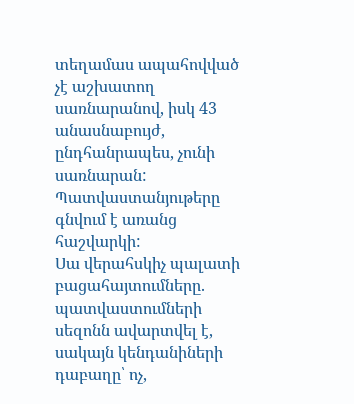տեղամաս ապահովված չէ աշխատող սառնարանով, իսկ 43 անասնաբույժ, ընդհանրապես, չունի սառնարան: Պատվաստանյութերը գնվում է առանց հաշվարկի:
Սա վերահսկիչ պալատի բացահայտումները. պատվաստումների սեզոնն ավարտվել է, սակայն կենդանիների դաբաղը՝ ոչ,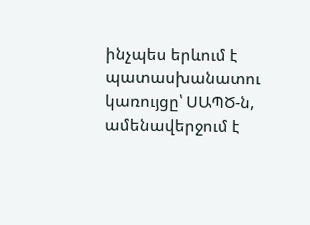ինչպես երևում է պատասխանատու կառույցը՝ ՍԱՊԾ-ն, ամենավերջում է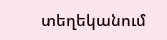տեղեկանում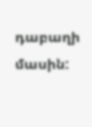դաբաղի մասին: